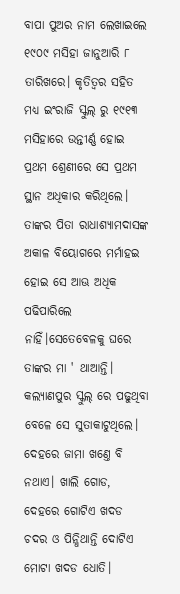ବାପା ପୁଅର ନାମ ଲେଖାଇଲେ ୧୯୦୯ ମସିହା ଜାନୁଆରି ୮ ତାରିଖରେ। କୃତିତ୍ୱର ସହିତ ମଧ୍ଯ ଇଂରାଜି ସ୍କୁଲ୍ ରୁ ୧୯୧୩ ମସିହାରେ ଉନ୍ତୀର୍ଣ୍ଣ ହୋଇ ପ୍ରଥମ ଶ୍ରେଣୀରେ ସେ ପ୍ରଥମ ସ୍ଥାନ ଅଧିକାର କରିଥିଲେ। ତାଙ୍କର ପିତା ରାଧାଶ୍ଯାମଦାସଙ୍କ ଅକାଳ ବିୟୋଗରେ ମର୍ମାହଇ ହୋଇ ସେ ଆଊ ଅଧିକ ପଢିପାରିଲେ ନାହିଁ।ସେତେବେଳକୁ ଘରେ ତାଙ୍କର ମା ' ଥାଆନ୍ତି। କଲ୍ଯାଣପୁର ସ୍କୁଲ୍ ରେ ପଢୁଥିବା ବେଳେ ସେ ସୁତାକାଟୁଥିଲେ। ଦେହରେ ଜାମା ଖଣ୍ତେ ବି ନଥାଏ। ଖାଲି ଗୋଡ, ଦେହରେ ଗୋଟିଏ ଖଦଡ ଚଦର ଓ ପିନ୍ଧିଥାନ୍ତି ଦୋଟିଏ ମୋଟା ଖଦଡ ଧୋତି।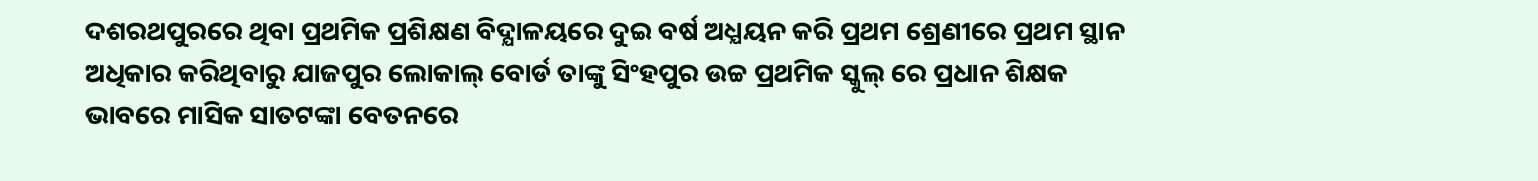ଦଶରଥପୁରରେ ଥିବା ପ୍ରଥମିକ ପ୍ରଶିକ୍ଷଣ ବିଦ୍ଯାଳୟରେ ଦୁଇ ବର୍ଷ ଅଧ୍ଯୟନ କରି ପ୍ରଥମ ଶ୍ରେଣୀରେ ପ୍ରଥମ ସ୍ଥାନ ଅଧିକାର କରିଥିବାରୁ ଯାଜପୁର ଲୋକାଲ୍ ବୋର୍ଡ ତାଙ୍କୁ ସିଂହପୁର ଉଚ୍ଚ ପ୍ରଥମିକ ସ୍କୁଲ୍ ରେ ପ୍ରଧାନ ଶିକ୍ଷକ ଭାବରେ ମାସିକ ସାତଟଙ୍କା ବେତନରେ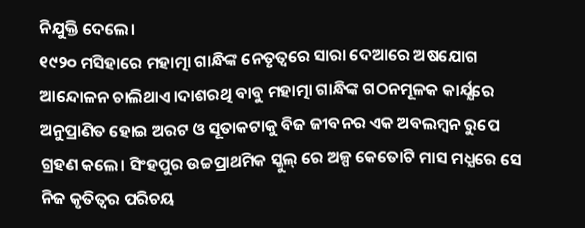ନିଯୁକ୍ତି ଦେଲେ।
୧୯୨୦ ମସିହାରେ ମହାତ୍ମା ଗାନ୍ଧିଙ୍କ ନେତୃତ୍ୱରେ ସାରା ଦେଆରେ ଅଷଯୋଗ ଆନ୍ଦୋଳନ ଚାଲିଥାଏ।ଦାଶରଥି ବାବୁ ମହାତ୍ମା ଗାନ୍ଧିଙ୍କ ଗଠନମୂଳକ କାର୍ଯ୍ଯରେ ଅନୁପ୍ରାଣିତ ହୋଇ ଅରଟ ଓ ସୂତାକଟାକୁ ବିଜ ଜୀବନର ଏକ ଅବଲମ୍ବନ ରୁପେ ଗ୍ରହଣ କଲେ। ସିଂହପୁର ଉଚ୍ଚପ୍ରାଥମିକ ସ୍କୁଲ୍ ରେ ଅଳ୍ପ କେତୋଟି ମାସ ମଧ୍ଯରେ ସେ ନିଜ କୃତିତ୍ୱର ପରିଚୟ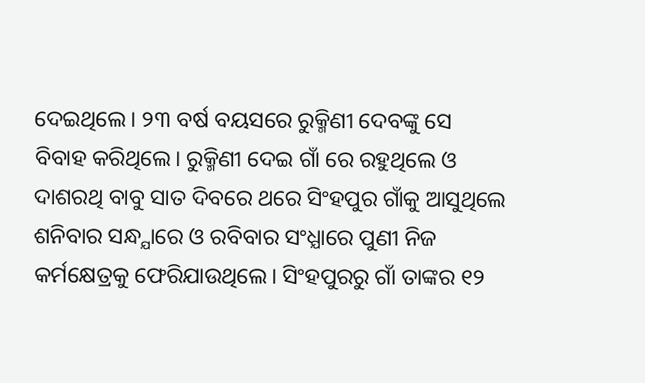ଦେଇଥିଲେ। ୨୩ ବର୍ଷ ବୟସରେ ରୁକ୍ମିଣୀ ଦେବଙ୍କୁ ସେ ବିବାହ କରିଥିଲେ। ରୁକ୍ମିଣୀ ଦେଇ ଗାଁ ରେ ରହୁଥିଲେ ଓ ଦାଶରଥି ବାବୁ ସାତ ଦିବରେ ଥରେ ସିଂହପୁର ଗାଁକୁ ଆସୁଥିଲେ ଶନିବାର ସନ୍ଧ୍ଯାରେ ଓ ରବିବାର ସଂଧ୍ଯାରେ ପୁଣୀ ନିଜ କର୍ମକ୍ଷେତ୍ରକୁ ଫେରିଯାଉଥିଲେ। ସିଂହପୁରରୁ ଗାଁ ତାଙ୍କର ୧୨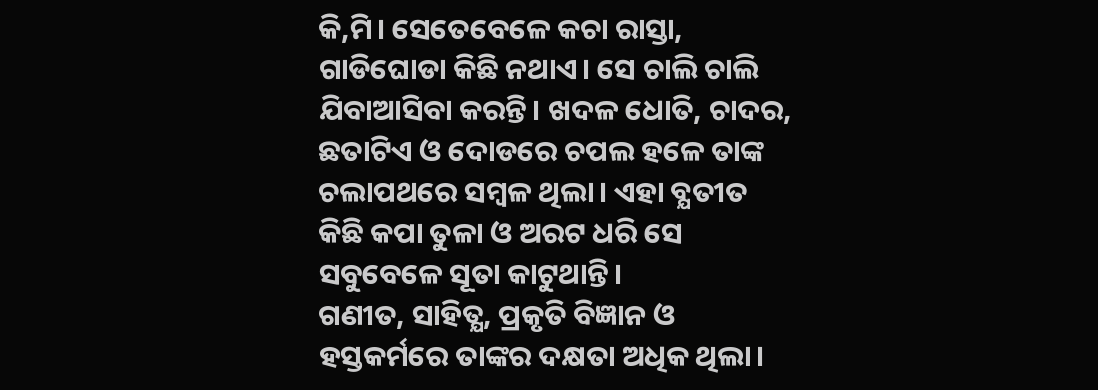କି,ମି। ସେତେବେଳେ କଚା ରାସ୍ତା, ଗାଡିଘୋଡା କିଛି ନଥାଏ। ସେ ଚାଲି ଚାଲି ଯିବାଆସିବା କରନ୍ତି। ଖଦଳ ଧୋତି, ଚାଦର, ଛତାଟିଏ ଓ ଦୋଡରେ ଚପଲ ହଳେ ତାଙ୍କ ଚଲାପଥରେ ସମ୍ବଳ ଥିଲା। ଏହା ବ୍ଯତୀତ କିଛି କପା ତୁଳା ଓ ଅରଟ ଧରି ସେ ସବୁବେଳେ ସୂତା କାଟୁଥାନ୍ତି।
ଗଣୀତ, ସାହିତ୍ଯ, ପ୍ରକୃତି ବିଜ୍ଞାନ ଓ ହସ୍ତକର୍ମରେ ତାଙ୍କର ଦକ୍ଷତା ଅଧିକ ଥିଲା।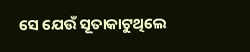ସେ ଯେଉଁ ସୂତାକାଟୁଥିଲେ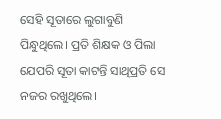ସେହି ସୂତାରେ ଲୁଗାବୁଣି ପିନ୍ଧୁଥିଲେ। ପ୍ରତି ଶିକ୍ଷକ ଓ ପିଲା ଯେପରି ସୂତା କାଟନ୍ତି ସାଥିପ୍ରତି ସେ ନଜର ରଖୁଥିଲେ।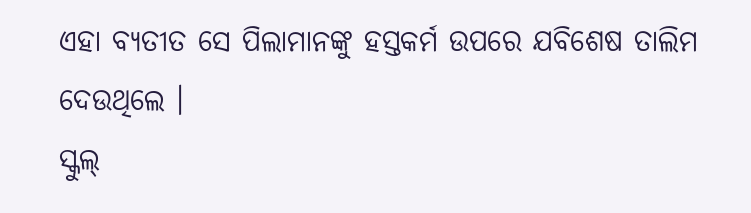ଏହା ବ୍ଯତୀତ ସେ ପିଲାମାନଙ୍କୁ ହସ୍ତକର୍ମ ଉପରେ ଯବିଶେଷ ତାଲିମ ଦେଉଥିଲେ ।
ସ୍କୁଲ୍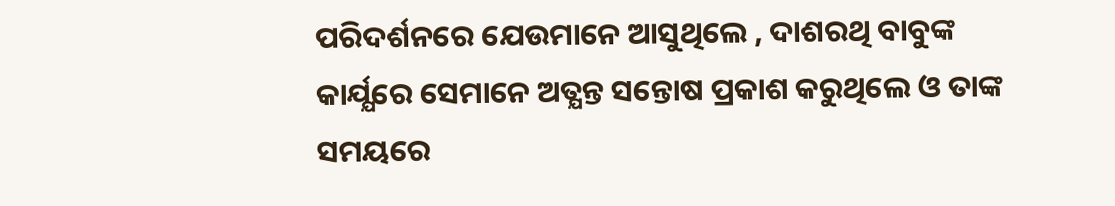ପରିଦର୍ଶନରେ ଯେଉମାନେ ଆସୁଥିଲେ , ଦାଶରଥି ବାବୁଙ୍କ କାର୍ଯ୍ଯରେ ସେମାନେ ଅତ୍ଯନ୍ତ ସନ୍ତୋଷ ପ୍ରକାଶ କରୁଥିଲେ ଓ ତାଙ୍କ ସମୟରେ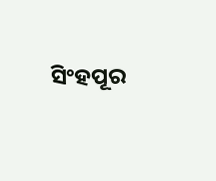ସିଂହପୂର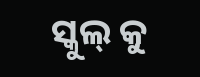ସ୍କୁଲ୍ କୁ